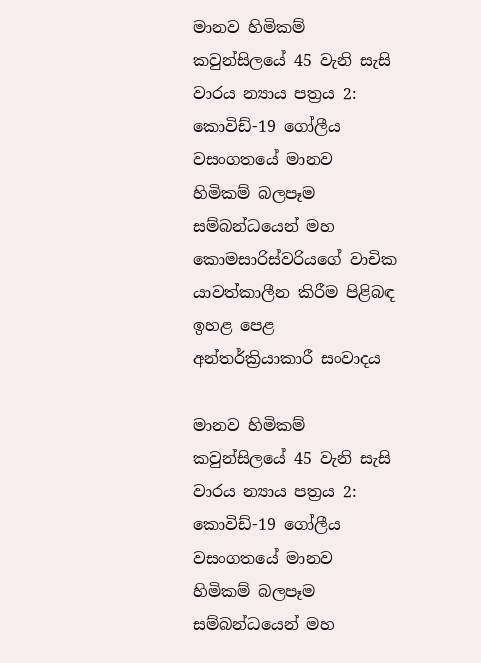මානව හිමිකම් කවුන්සිලයේ 45 වැනි සැසි වාරය න්‍යාය පත්‍රය 2: කොවිඩ්-19 ගෝලීය වසංගතයේ මානව හිමිකම් බලපෑම සම්බන්ධයෙන් මහ කොමසාරිස්වරියගේ වාචික යාවත්කාලීන කිරීම පිළිබඳ ඉහළ පෙළ අන්තර්ක්‍රියාකාරී සංවාදය

මානව හිමිකම් කවුන්සිලයේ 45 වැනි සැසි වාරය න්‍යාය පත්‍රය 2: කොවිඩ්-19 ගෝලීය වසංගතයේ මානව හිමිකම් බලපෑම සම්බන්ධයෙන් මහ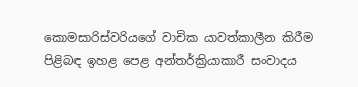කොමසාරිස්වරියගේ වාචික යාවත්කාලීන කිරීම පිළිබඳ ඉහළ පෙළ අන්තර්ක්‍රියාකාරී සංවාදය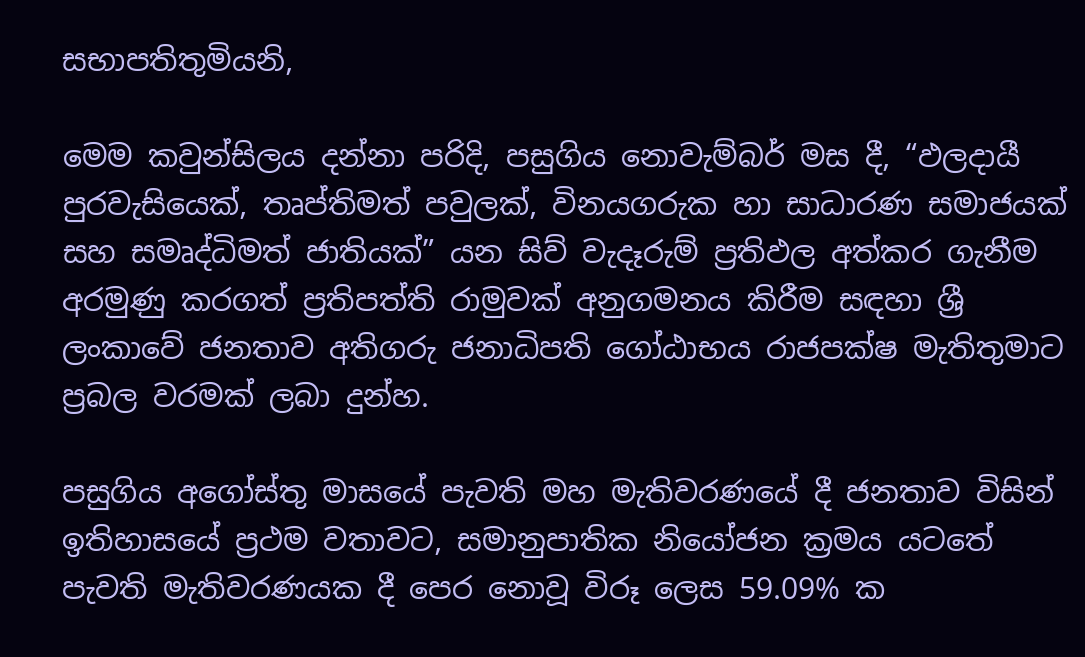සභාපතිතුමියනි,

මෙම කවුන්සිලය දන්නා පරිදි, පසුගිය නොවැම්බර් මස දී, “ඵලදායී පුරවැසියෙක්, තෘප්තිමත් පවුලක්, විනයගරුක හා සාධාරණ සමාජයක් සහ සමෘද්ධිමත් ජාතියක්” යන සිව් වැදෑරුම් ප්‍රතිඵල අත්කර ගැනීම අරමුණු කරගත් ප්‍රතිපත්ති රාමුවක් අනුගමනය කිරීම සඳහා ශ්‍රී ලංකාවේ ජනතාව අතිගරු ජනාධිපති ගෝඨාභය රාජපක්ෂ මැතිතුමාට ප්‍රබල වරමක් ලබා දුන්හ.

පසුගිය අගෝස්තු මාසයේ පැවති මහ මැතිවරණයේ දී ජනතාව විසින් ඉතිහාසයේ ප්‍රථම වතාවට, සමානුපාතික නියෝජන ක්‍රමය යටතේ පැවති මැතිවරණයක දී පෙර නොවූ විරූ ලෙස 59.09% ක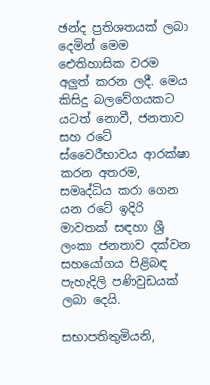ඡන්ද ප්‍රතිශතයක් ලබා දෙමින් මෙම ඓතිහාසික වරම අලුත් කරන ලදී. මෙය කිසිදු බලවේගයකට යටත් නොවී, ජනතාව සහ රටේ ස්වෛරීභාවය ආරක්ෂා කරන අතරම, සමෘද්ධිය කරා ගෙන යන රටේ ඉදිරි මාවතක් සඳහා ශ්‍රී ලංකා ජනතාව දක්වන සහයෝගය පිළිබඳ පැහැදිලි පණිවුඩයක් ලබා දෙයි.

සභාපතිතුමියනි,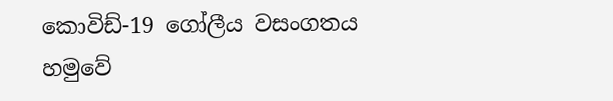කොවිඩ්-19 ගෝලීය වසංගතය හමුවේ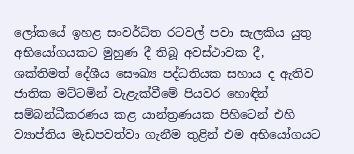ලෝකයේ ඉහළ සංවර්ධිත රටවල් පවා සැලකිය යුතු අභියෝගයකට මුහුණ දී තිබූ අවස්ථාවක දී, ශක්තිමත් දේශීය සෞඛ්‍ය පද්ධතියක සහාය ද ඇතිව ජාතික මට්ටමින් වැළැක්වීමේ පියවර හොඳින් සම්බන්ධීකරණය කළ යාන්ත්‍රණයක පිහිටෙන් එහි ව්‍යාප්තිය මැඩපවත්වා ගැනීම තුළින් එම අභියෝගයට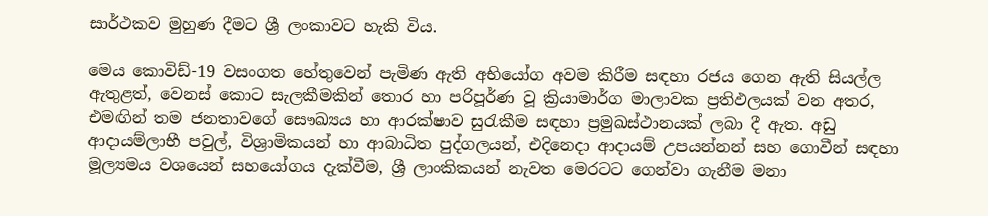සාර්ථකව මුහුණ දීමට ශ්‍රී ලංකාවට හැකි විය.

මෙය කොවිඩ්-19 වසංගත හේතුවෙන් පැමිණ ඇති අභියෝග අවම කිරීම සඳහා රජය ගෙන ඇති සියල්ල ඇතුළත්, වෙනස් කොට සැලකීමකින් තොර හා පරිපූර්ණ වූ ක්‍රියාමාර්ග මාලාවක ප්‍රතිඵලයක් වන අතර, එමඟින් තම ජනතාවගේ සෞඛ්‍යය හා ආරක්ෂාව සුරැකීම සඳහා ප්‍රමුඛස්ථානයක් ලබා දී ඇත. අඩු ආදායම්ලාභී පවුල්, විශ්‍රාමිකයන් හා ආබාධිත පුද්ගලයන්, එදිනෙදා ආදායම් උපයන්නන් සහ ගොවීන් සඳහා මූල්‍යමය වශයෙන් සහයෝගය දැක්වීම, ශ්‍රී ලාංකිකයන් නැවත මෙරටට ගෙන්වා ගැනීම මනා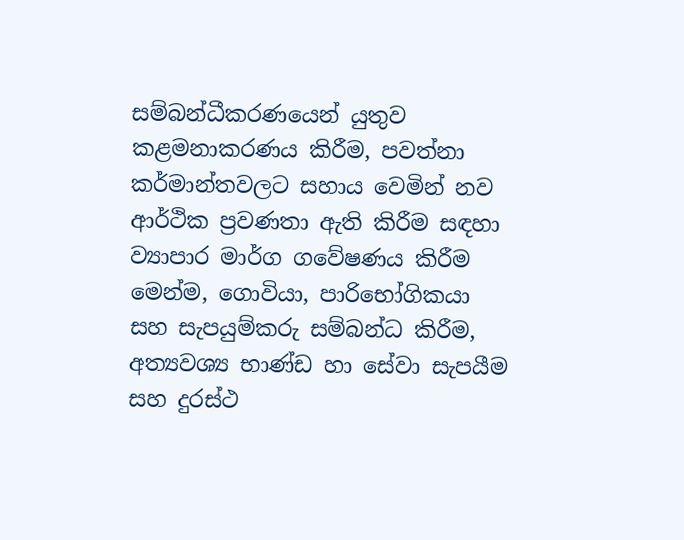සම්බන්ධීකරණයෙන් යුතුව කළමනාකරණය කිරීම, පවත්නා කර්මාන්තවලට සහාය වෙමින් නව ආර්ථික ප්‍රවණතා ඇති කිරීම සඳහා ව්‍යාපාර මාර්ග ගවේෂණය කිරීම මෙන්ම, ගොවියා, පාරිභෝගිකයා සහ සැපයුම්කරු සම්බන්ධ කිරීම, අත්‍යවශ්‍ය භාණ්ඩ හා සේවා සැපයීම සහ දුරස්ථ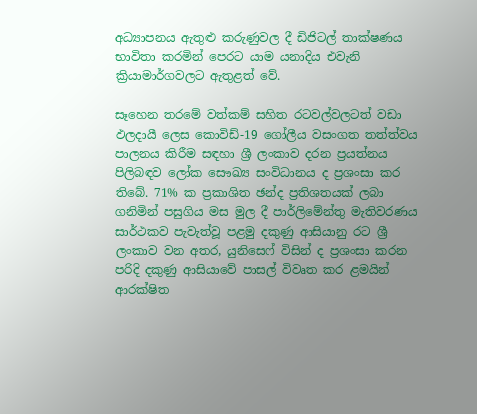අධ්‍යාපනය ඇතුළු කරුණුවල දී ඩිජිටල් තාක්ෂණය භාවිතා කරමින් පෙරට යාම යනාදිය එවැනි ක්‍රියාමාර්ගවලට ඇතුළත් වේ.

සෑහෙන තරමේ වත්කම් සහිත රටවල්වලටත් වඩා ඵලදායී ලෙස කොවිඩ්-19 ගෝලීය වසංගත තත්ත්වය පාලනය කිරීම සඳහා ශ්‍රී ලංකාව දරන ප්‍රයත්නය පිලිබඳව ලෝක සෞඛ්‍ය සංවිධානය ද ප්‍රශංසා කර තිබේ. 71% ක ප්‍රකාශිත ඡන්ද ප්‍රතිශතයක් ලබා ගනිමින් පසුගිය මස මුල දී පාර්ලිමේන්තු මැතිවරණය සාර්ථකව පැවැත්වූ පළමු දකුණු ආසියානු රට ශ්‍රී ලංකාව වන අතර, යුනිසෙෆ් විසින් ද ප්‍රශංසා කරන පරිදි දකුණු ආසියාවේ පාසල් විවෘත කර ළමයින් ආරක්ෂිත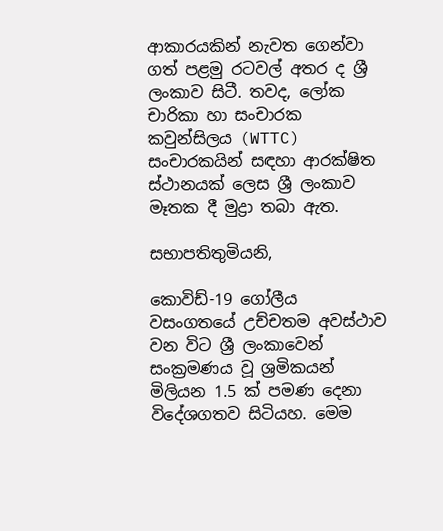ආකාරයකින් නැවත ගෙන්වා ගත් පළමු රටවල් අතර ද ශ්‍රී ලංකාව සිටී. තවද, ලෝක චාරිකා හා සංචාරක කවුන්සිලය (WTTC) සංචාරකයින් සඳහා ආරක්ෂිත ස්ථානයක් ලෙස ශ්‍රී ලංකාව මෑතක දී මුද්‍රා තබා ඇත.

සභාපතිතුමියනි,

කොවිඩ්-19 ගෝලීය වසංගතයේ උච්චතම අවස්ථාව වන විට ශ්‍රී ලංකාවෙන් සංක්‍රමණය වූ ශ්‍රමිකයන් මිලියන 1.5 ක් පමණ දෙනා විදේශගතව සිටියහ. මෙම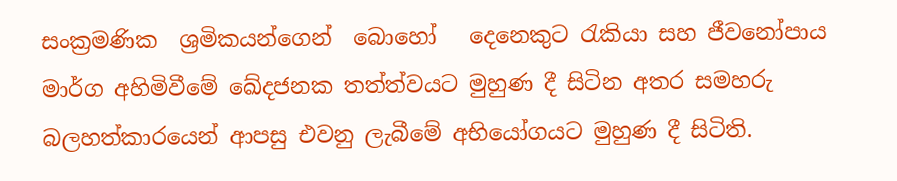සංක්‍රමණික  ශ්‍රමිකයන්ගෙන්  බොහෝ  ‌ දෙනෙකුට රැකියා සහ ජීවනෝපාය මාර්ග අහිමිවීමේ ඛේදජනක තත්ත්වයට මුහුණ දී සිටින අතර සමහරු බලහත්කාරයෙන් ආපසු එවනු ලැබීමේ අභියෝගයට මුහුණ දී සිටිති.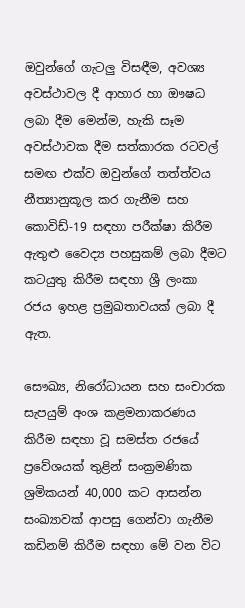ඔවුන්ගේ ගැටලු විසඳීම, අවශ්‍ය අවස්ථාවල දී ආහාර හා ඖෂධ ලබා දීම මෙන්ම, හැකි සෑම අවස්ථාවක දීම සත්කාරක රටවල් සමඟ එක්ව ඔවුන්ගේ තත්ත්වය නීත්‍යානුකූල කර ගැනීම සහ කොවිඩ්-19 සඳහා පරීක්ෂා කිරීම ඇතුළු වෛද්‍ය පහසුකම් ලබා දීමට කටයුතු කිරීම සඳහා ශ්‍රී ලංකා රජය ඉහළ ප්‍රමුඛතාවයක් ලබා දී ඇත.

සෞඛ්‍ය, නිරෝධායන සහ සංචාරක සැපයුම් අංශ කළමනාකරණය කිරීම සඳහා වූ සමස්ත රජයේ ප්‍රවේශයක් තුළින් සංක්‍රමණික ශ්‍රමිකයන් 40,000 කට ආසන්න සංඛ්‍යාවක් ආපසු ගෙන්වා ගැනීම කඩිනම් කිරීම සඳහා මේ වන විට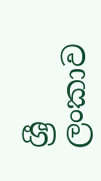ශ්‍රී ලංකාව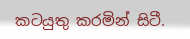කටයුතු කරමින් සිටී.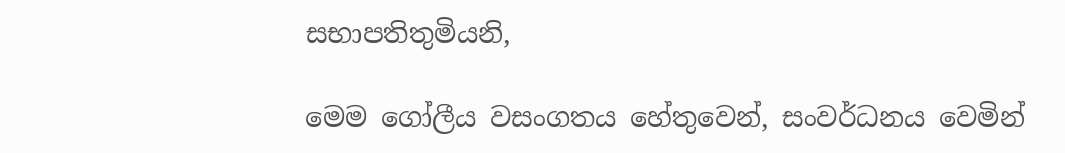සභාපතිතුමියනි,

මෙම ගෝලීය වසංගතය හේතුවෙන්, සංවර්ධනය වෙමින්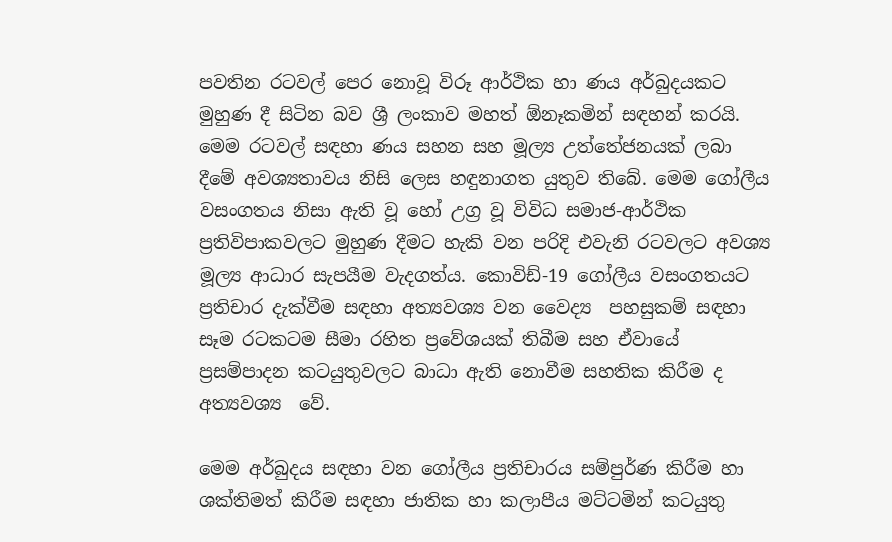පවතින රටවල් පෙර නොවූ විරූ ආර්ථික හා ණය අර්බුදයකට මුහුණ දී සිටින බව ශ්‍රී ලංකාව මහත් ඕනෑකමින් සඳහන් කරයි. මෙම රටවල් සඳහා ණය සහන සහ මූල්‍ය උත්තේජනයක් ලබා දීමේ අවශ්‍යතාවය නිසි ලෙස හඳුනාගත යුතුව තිබේ. මෙම ගෝලීය වසංගතය නිසා ඇති වූ හෝ උග්‍ර වූ විවිධ සමාජ-ආර්ථික ප්‍රතිවිපාකවලට මුහුණ දීමට හැකි වන පරිදි එවැනි රටවලට අවශ්‍ය මූල්‍ය ආධාර සැපයීම වැදගත්ය. කොවිඩ්-19 ගෝලීය වසංගතයට ප්‍රතිචාර දැක්වීම සඳහා අත්‍යවශ්‍ය වන වෛද්‍ය  පහසුකම් සඳහා සෑම රටකටම සීමා රහිත ප්‍රවේශයක් තිබීම සහ ඒවායේ ප්‍රසම්පාදන කටයුතුවලට බාධා ඇති නොවීම සහතික කිරීම ද අත්‍යවශ්‍ය  වේ.

මෙම අර්බුදය සඳහා වන ගෝලීය ප්‍රතිචාරය සම්පුර්ණ කිරීම හා ශක්තිමත් කිරීම සඳහා ජාතික හා කලාපීය මට්ටමින් කටයුතු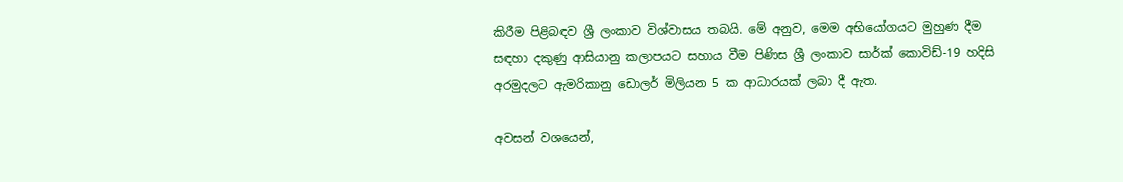කිරීම පිළිබඳව ශ්‍රී ලංකාව විශ්වාසය තබයි. මේ අනුව, මෙම අභියෝගයට මුහුණ දීම සඳහා දකුණු ආසියානු කලාපයට සහාය වීම පිණිස ශ්‍රී ලංකාව සාර්ක් කොවිඩ්-19 හදිසි අරමුදලට ඇමරිකානු ඩොලර් මිලියන 5 ක ආධාරයක් ලබා දී ඇත.

අවසන් වශයෙන්,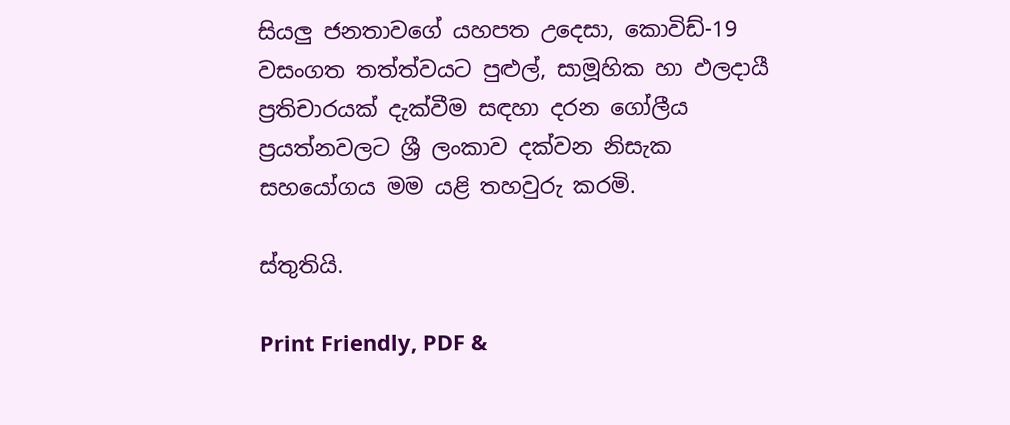සියලු ජනතාවගේ යහපත උදෙසා, කොවිඩ්-19 වසංගත තත්ත්වයට පුළුල්, සාමූහික හා ඵලදායී ප්‍රතිචාරයක් දැක්වීම සඳහා දරන ගෝලීය ප්‍රයත්නවලට ශ්‍රී ලංකාව දක්වන නිසැක සහයෝගය මම යළි තහවුරු කරමි.

ස්තුතියි.

Print Friendly, PDF &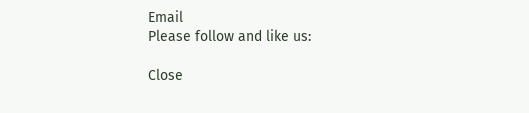Email
Please follow and like us:

Close